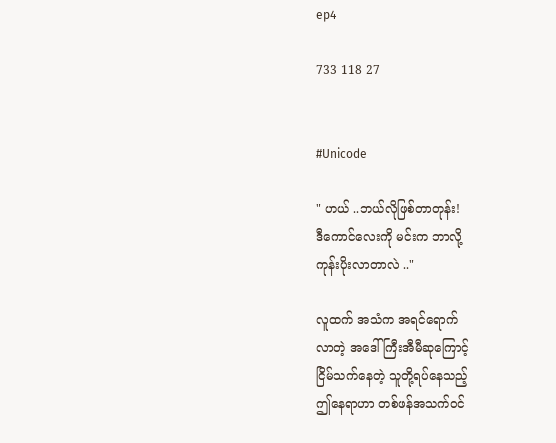ep4

733 118 27


#Unicode

" ဟယ် ..ဘယ်လိုဖြစ်တာတုန်း!
ဒီကောင်လေးကို မင်းက ဘာလို့
ကုန်းပိုးလာတာလဲ .."

လူထက် အသံက အရင်ရောက်
လာတဲ့ အဒေါ်ကြီးအီမီဆုကြောင့်
ငြိမ်သက်နေတဲ့ သူတို့ရပ်နေသည့်
ဤနေရာဟာ တစ်ဖန်အသက်ဝင်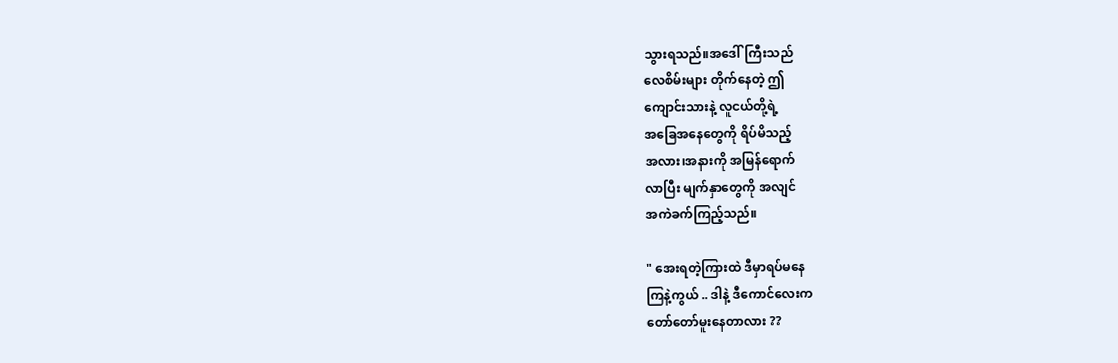သွားရသည်။အဒေါ်ကြီးသည်
လေစိမ်းများ တိုက်နေတဲ့ ဤ
ကျောင်းသားနဲ့ လူငယ်တို့ရဲ့
အခြေအနေတွေကို ရိပ်မိသည့်
အလား၊အနားကို အမြန်ရောက်
လာပြီး မျက်နှာတွေကို အလျင်
အကဲခက်ကြည့်သည်။

" အေးရတဲ့ကြားထဲ ဒီမှာရပ်မနေ
ကြနဲ့ကွယ် .. ဒါနဲ့ ဒီကောင်လေးက
တော်တော်မူးနေတာလား ??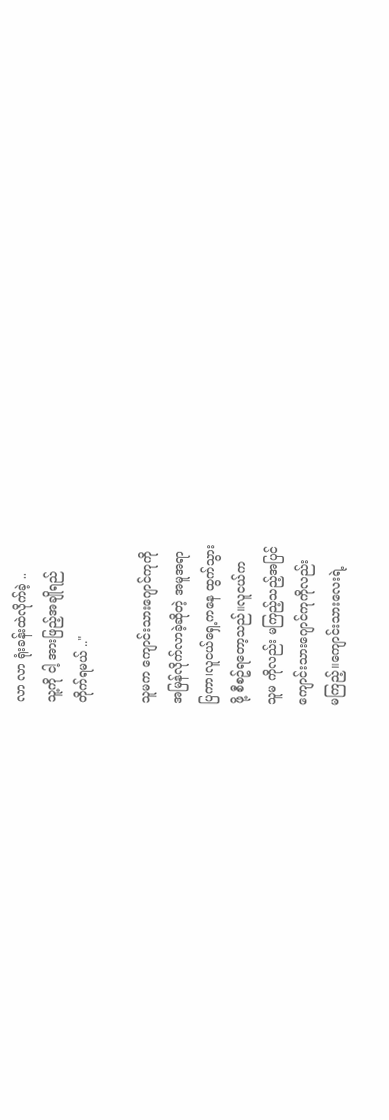လာ လာ ရုံးခန်းထဲလိုက်ခဲ့ ..
သူ့ကို ငါ့ အားဖြည့်အချိုရည်
တိုက်ရမယ် .."

သူမက ကျောင်းသားဂျောင်ကုကို
အမြန်လိုက်လာခဲ့ဆိုတဲ့ အမူအရာ
ပြကာ၊လူငယ်ရှေ့ကနေ ထွက်သွား
ဖို့ စီစဥ်ရတော့သည်။လူငယ်က
သူမ ကိုလည်း မကြည့်သည့်အပြင်
ကျောင်းသားဂျောင်ကုကိုလည်း
မကြည့်။ကျောင်းသားလေးရဲ့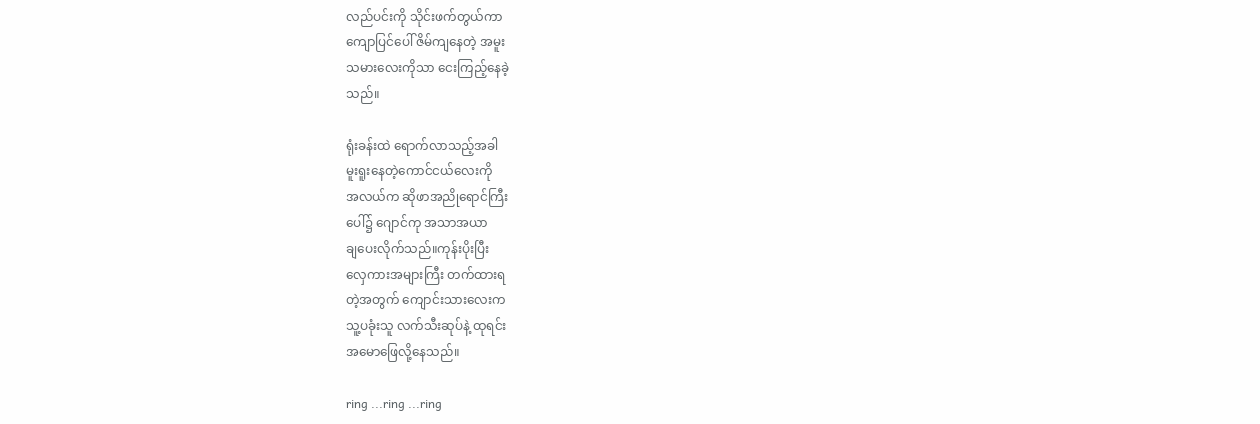လည်ပင်းကို သိုင်းဖက်တွယ်ကာ
ကျောပြင်ပေါ် ဇိမ်ကျနေတဲ့ အမူး
သမားလေးကိုသာ ငေးကြည့်နေခဲ့
သည်။

ရုံးခန်းထဲ ရောက်လာသည့်အခါ
မူးရူးနေတဲ့ကောင်ငယ်လေးကို
အလယ်က ဆိုဖာအညိုရောင်ကြီး
ပေါ်၌ ဂျောင်ကု အသာအယာ
ချပေးလိုက်သည်။ကုန်းပိုးပြီး
လှေကားအများကြီး တက်ထားရ
တဲ့အတွက် ကျောင်းသားလေးက
သူ့ပခုံးသူ လက်သီးဆုပ်နဲ့ ထုရင်း
အမောဖြေလို့နေသည်။

ring ...ring ...ring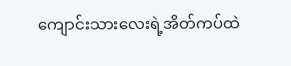ကျောင်းသားလေးရဲ့အိတ်ကပ်ထဲ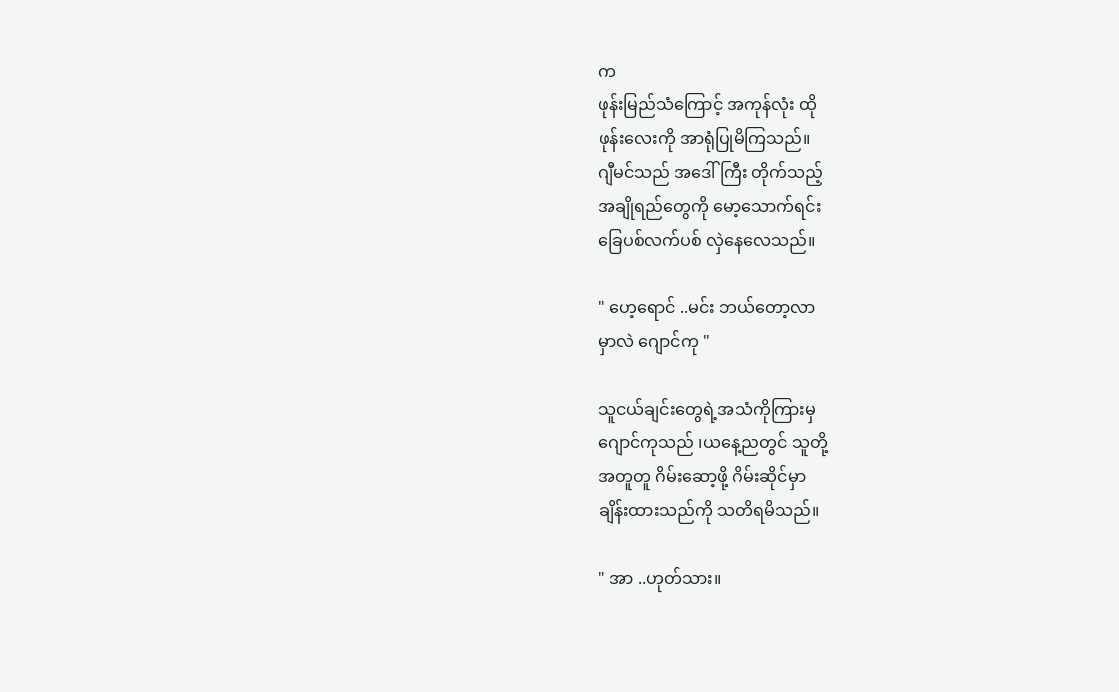က
ဖုန်းမြည်သံကြောင့် အကုန်လုံး ထို
ဖုန်းလေးကို အာရုံပြုမိကြသည်။
ဂျီမင်သည် အဒေါ်ကြီး တိုက်သည့်
အချိုရည်တွေကို မော့သောက်ရင်း
ခြေပစ်လက်ပစ် လှဲနေလေသည်။

" ဟေ့ရောင် ..မင်း ဘယ်တော့လာ
မှာလဲ ဂျောင်ကု "

သူငယ်ချင်းတွေရဲ့အသံကိုကြားမှ
ဂျောင်ကုသည် ၊ယနေ့ညတွင် သူတို့
အတူတူ ဂိမ်းဆော့ဖို့ ဂိမ်းဆိုင်မှာ
ချိန်းထားသည်ကို သတိရမိသည်။

" အာ ..ဟုတ်သား။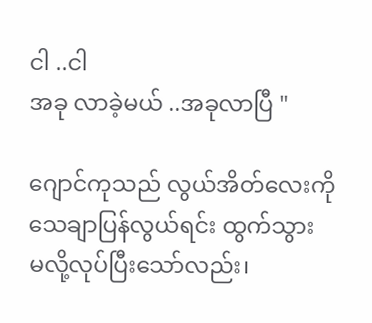ငါ ..ငါ
အခု လာခဲ့မယ် ..အခုလာပြီ "

ဂျောင်ကုသည် လွယ်အိတ်လေးကို
သေချာပြန်လွယ်ရင်း ထွက်သွား
မလို့လုပ်ပြီးသော်လည်း၊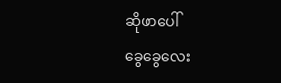ဆိုဖာပေါ်
ခွေခွေလေး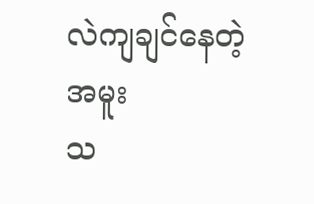လဲကျချင်နေတဲ့ အမူး
သ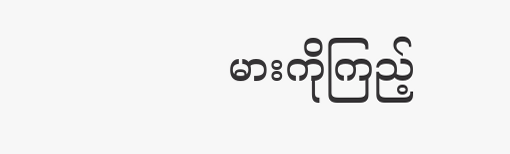မားကိုကြည့်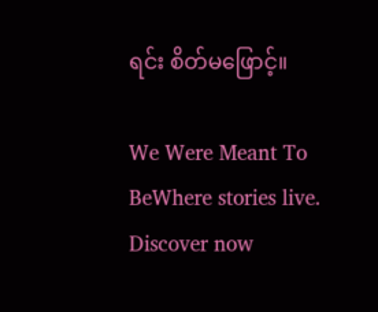ရင်း စိတ်မဖြောင့်။

We Were Meant To BeWhere stories live. Discover now